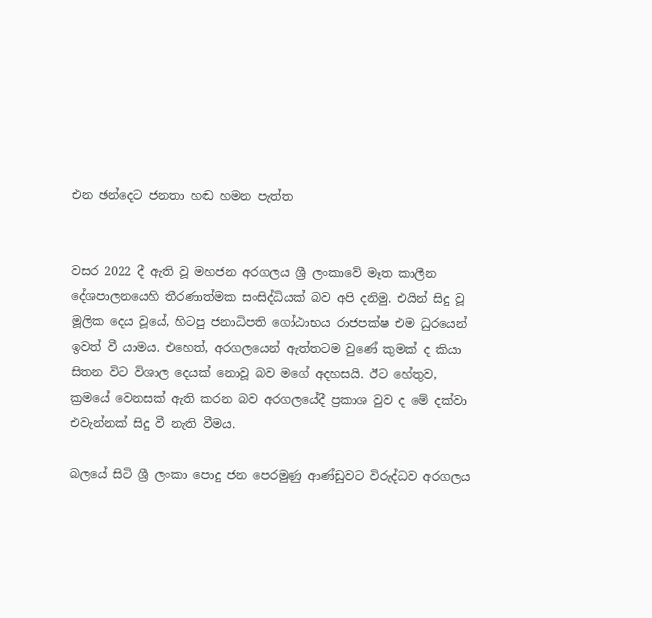එන ඡන්දෙට ජනතා හඬ හමන පැත්ත


වසර 2022 දී ඇති වූ මහජන අරගලය ශ්‍රී ලංකාවේ මෑත කාලීන දේශපාලනයෙහි තීරණාත්මක සංසිද්ධියක් බව අපි දනිමු. එයින් සිදු වූ මූලික දෙය වූයේ, හිටපු ජනාධිපති ගෝඨාභය රාජපක්ෂ එම ධුරයෙන් ඉවත් වී යාමය. එහෙත්, අරගලයෙන් ඇත්තටම වුණේ කුමක් ද කියා සිතන විට විශාල දෙයක් නොවූ බව මගේ අදහසයි. ඊට හේතුව, ක්‍රමයේ වෙනසක් ඇති කරන බව අරගලයේදී ප්‍රකාශ වුව ද මේ දක්වා එවැන්නක් සිදු වී නැති වීමය.

බලයේ සිටි ශ්‍රී ලංකා පොදු ජන පෙරමුණු ආණ්ඩුවට විරුද්ධව අරගලය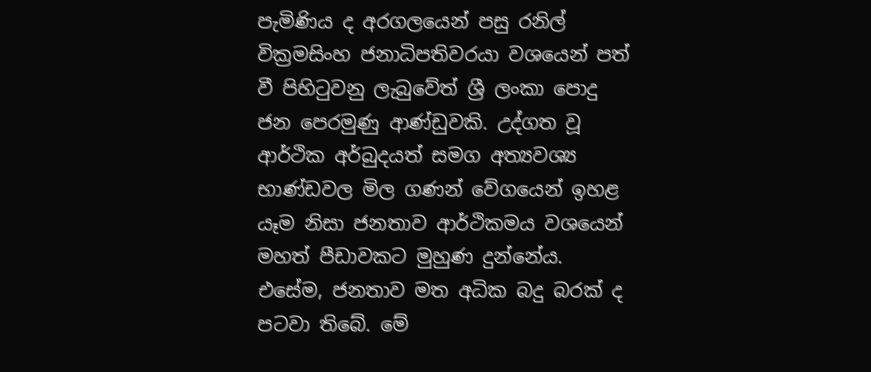පැමිණිය ද අරගලයෙන් පසු රනිල් වික්‍රමසිංහ ජනාධිපතිවරයා වශයෙන් පත් වී පිහිටුවනු ලැබුවේත් ශ්‍රී ලංකා පොදු ජන පෙරමුණු ආණ්ඩුවකි. උද්ගත වූ ආර්ථික අර්බුදයත් සමග අත්‍යවශ්‍ය භාණ්ඩවල මිල ගණන් වේගයෙන් ඉහළ යෑම නිසා ජනතාව ආර්ථිකමය වශයෙන් මහත් පීඩාවකට මුහුණ දුන්නේය. එසේම, ජනතාව මත අධික බදු බරක් ද පටවා තිබේ. මේ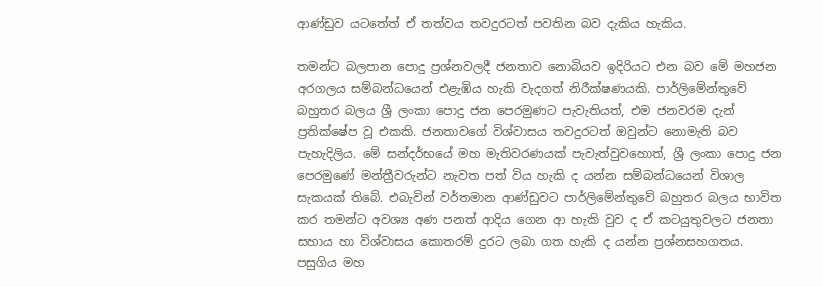ආණ්ඩුව යටතේත් ඒ තත්වය තවදුරටත් පවතින බව දැකිය හැකිය.

තමන්ට බලපාන පොදු ප්‍රශ්නවලදී ජනතාව නොබියව ඉදිරියට එන බව මේ මහජන අරගලය සම්බන්ධයෙන් එළැඹිය හැකි වැදගත් නිරීක්ෂණයකි. පාර්ලිමේන්තුවේ බහුතර බලය ශ්‍රී ලංකා පොදු ජන පෙරමුණට පැවැතියත්, එම ජනවරම දැන් ප්‍රතික්ෂේප වූ එකකි. ජනතාවගේ විශ්වාසය තවදුරටත් ඔවුන්ට නොමැති බව පැහැදිලිය. මේ සන්දර්භයේ මහ මැතිවරණයක් පැවැත්වුවහොත්, ශ්‍රී ලංකා පොදු ජන පෙරමුණේ මන්ත්‍රීවරුන්ට නැවත පත් විය හැකි ද යන්න සම්බන්ධයෙන් විශාල සැකයක් තිබේ. එබැවින් වර්තමාන ආණ්ඩුවට පාර්ලිමේන්තුවේ බහුතර බලය භාවිත කර තමන්ට අවශ්‍ය අණ පනත් ආදිය ගෙන ආ හැකි වුව ද ඒ කටයුතුවලට ජනතා සහාය හා විශ්වාසය කොතරම් දුරට ලබා ගත හැකි ද යන්න ප්‍රශ්නසහගතය. පසුගිය මහ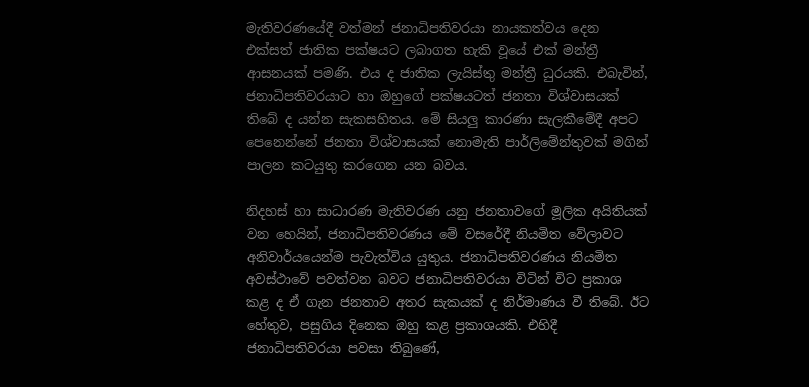මැතිවරණයේදී වත්මන් ජනාධිපතිවරයා නායකත්වය දෙන එක්සත් ජාතික පක්ෂයට ලබාගත හැකි වූයේ එක් මන්ත්‍රී ආසනයක් පමණි. එය ද ජාතික ලැයිස්තු මන්ත්‍රී ධුරයකි. එබැවින්, ජනාධිපතිවරයාට හා ඔහුගේ පක්ෂයටත් ජනතා විශ්වාසයක් තිබේ ද යන්න සැකසහිතය. මේ සියලු කාරණා සැලකීමේදී අපට පෙනෙන්නේ ජනතා විශ්වාසයක් නොමැති පාර්ලිමේන්තුවක් මගින් පාලන කටයුතු කරගෙන යන බවය.

නිදහස් හා සාධාරණ මැතිවරණ යනු ජනතාවගේ මූලික අයිතියක් වන හෙයින්, ජනාධිපතිවරණය මේ වසරේදී නියමිත වේලාවට අනිවාර්යයෙන්ම පැවැත්විය යුතුය. ජනාධිපතිවරණය නියමිත අවස්ථාවේ පවත්වන බවට ජනාධිපතිවරයා විටින් විට ප්‍රකාශ කළ ද ඒ ගැන ජනතාව අතර සැකයක් ද නිර්මාණය වී තිබේ. ඊට හේතුව, පසුගිය දිනෙක ඔහු කළ ප්‍රකාශයකි. එහිදී ජනාධිපතිවරයා පවසා තිබුණේ,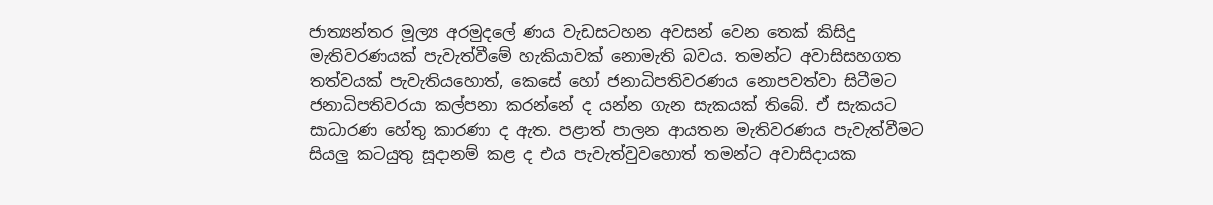ජාත්‍යන්තර මූල්‍ය අරමුදලේ ණය වැඩසටහන අවසන් වෙන තෙක් කිසිදු මැතිවරණයක් පැවැත්වීමේ හැකියාවක් නොමැති බවය. තමන්ට අවාසිසහගත තත්වයක් පැවැතියහොත්, කෙසේ හෝ ජනාධිපතිවරණය නොපවත්වා සිටීමට ජනාධිපතිවරයා කල්පනා කරන්නේ ද යන්න ගැන සැකයක් තිබේ. ඒ සැකයට සාධාරණ හේතු කාරණා ද ඇත. පළාත් පාලන ආයතන මැතිවරණය පැවැත්වීමට සියලු කටයුතු සූදානම් කළ ද එය පැවැත්වුවහොත් තමන්ට අවාසිදායක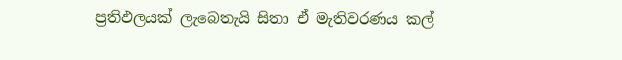ප්‍රතිඵලයක් ලැබෙතැයි සිතා ඒ මැතිවරණය කල්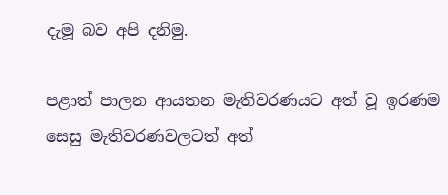දැමූ බව අපි දනිමු.

පළාත් පාලන ආයතන මැතිවරණයට අත් වූ ඉරණම සෙසු මැතිවරණවලටත් අත්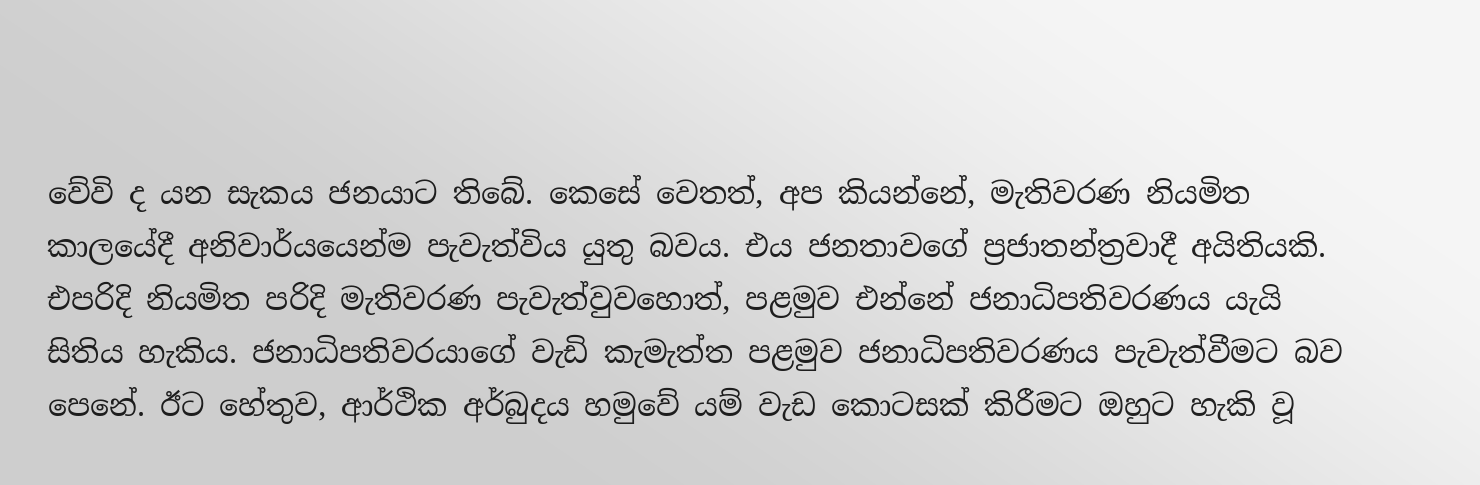වේවි ද යන සැකය ජනයාට තිබේ. කෙසේ වෙතත්, අප කියන්නේ, මැතිවරණ නියමිත කාලයේදී අනිවාර්යයෙන්ම පැවැත්විය යුතු බවය. එය ජනතාවගේ ප්‍රජාතන්ත්‍රවාදී අයිතියකි. එපරිදි නියමිත පරිදි මැතිවරණ පැවැත්වුවහොත්, පළමුව එන්නේ ජනාධිපතිවරණය යැයි සිතිය හැකිය. ජනාධිපතිවරයාගේ වැඩි කැමැත්ත පළමුව ජනාධිපතිවරණය පැවැත්වීමට බව පෙනේ. ඊට හේතුව, ආර්ථික අර්බුදය හමුවේ යම් වැඩ කොටසක් කිරීමට ඔහුට හැකි වූ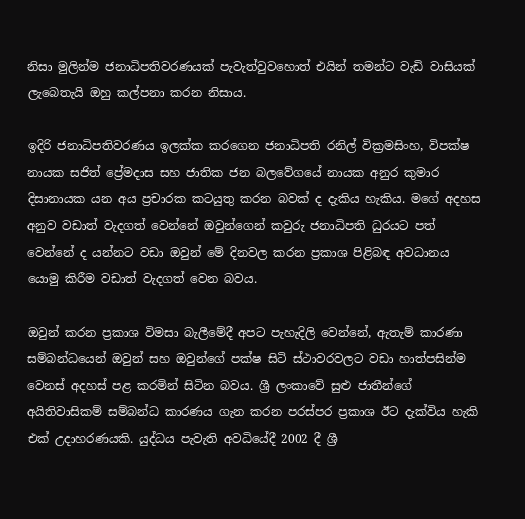නිසා මුලින්ම ජනාධිපතිවරණයක් පැවැත්වුවහොත් එයින් තමන්ට වැඩි වාසියක් ලැබෙතැයි ඔහු කල්පනා කරන නිසාය.

ඉදිරි ජනාධිපතිවරණය ඉලක්ක කරගෙන ජනාධිපති රනිල් වික්‍රමසිංහ, විපක්ෂ නායක සජිත් ප්‍රේමදාස සහ ජාතික ජන බලවේගයේ නායක අනුර කුමාර දිසානායක යන අය ප්‍රචාරක කටයුතු කරන බවක් ද දැකිය හැකිය. මගේ අදහස අනුව වඩාත් වැදගත් වෙන්නේ ඔවුන්ගෙන් කවුරු ජනාධිපති ධුරයට පත් වෙන්නේ ද යන්නට වඩා ඔවුන් මේ දිනවල කරන ප්‍රකාශ පිළිබඳ අවධානය යොමු කිරීම වඩාත් වැදගත් වෙන බවය.

ඔවුන් කරන ප්‍රකාශ විමසා බැලීමේදී අපට පැහැදිලි වෙන්නේ, ඇතැම් කාරණා සම්බන්ධයෙන් ඔවුන් සහ ඔවුන්ගේ පක්ෂ සිටි ස්ථාවරවලට වඩා හාත්පසින්ම වෙනස් අදහස් පළ කරමින් සිටින බවය. ශ්‍රී ලංකාවේ සුළු ජාතීන්ගේ අයිතිවාසිකම් සම්බන්ධ කාරණය ගැන කරන පරස්පර ප්‍රකාශ ඊට දැක්විය හැකි එක් උදාහරණයකි. යුද්ධය පැවැති අවධියේදී 2002 දී ශ්‍රී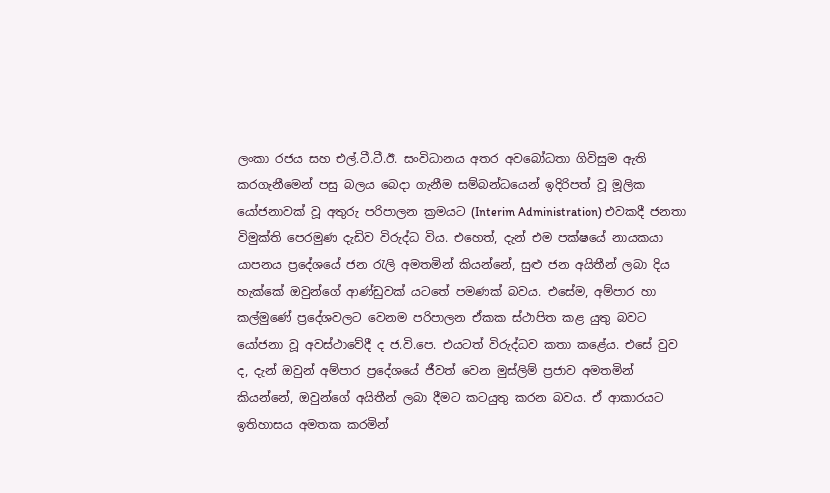ලංකා රජය සහ එල්.ටී.ටී.ඊ. සංවිධානය අතර අවබෝධතා ගිවිසුම ඇති කරගැනීමෙන් පසු බලය බෙදා ගැනීම සම්බන්ධයෙන් ඉදිරිපත් වූ මූලික යෝජනාවක් වූ අතුරු පරිපාලන ක්‍රමයට (Interim Administration) එවකදී ජනතා විමුක්ති පෙරමුණ දැඩිව විරුද්ධ විය. එහෙත්, දැන් එම පක්ෂයේ නායකයා යාපනය ප්‍රදේශයේ ජන රැලි අමතමින් කියන්නේ, සුළු ජන අයිතීන් ලබා දිය හැක්කේ ඔවුන්ගේ ආණ්ඩුවක් යටතේ පමණක් බවය. එසේම, අම්පාර හා කල්මුණේ ප්‍රදේශවලට වෙනම පරිපාලන ඒකක ස්ථාපිත කළ යුතු බවට යෝජනා වූ අවස්ථාවේදී ද ජ.වි.පෙ. එයටත් විරුද්ධව කතා කළේය. එසේ වුව ද, දැන් ඔවුන් අම්පාර ප්‍රදේශයේ ජීවත් වෙන මුස්ලිම් ප්‍රජාව අමතමින් කියන්නේ, ඔවුන්ගේ අයිතීන් ලබා දීමට කටයුතු කරන බවය. ඒ ආකාරයට ඉතිහාසය අමතක කරමින්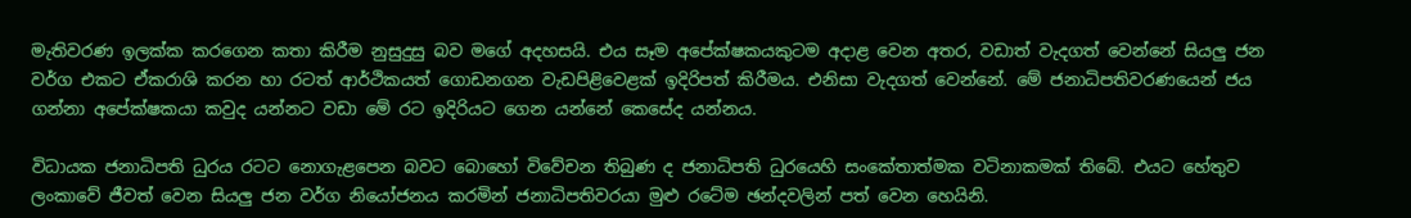මැතිවරණ ඉලක්ක කරගෙන කතා කිරීම නුසුදුසු බව මගේ අදහසයි. එය සෑම අපේක්ෂකයකුටම අදාළ වෙන අතර, වඩාත් වැදගත් වෙන්නේ සියලු ජන වර්ග එකට ඒකරාශි කරන හා රටත් ආර්ථිකයත් ගොඩනගන වැඩපිළිවෙළක් ඉදිරිපත් කිරීමය. එනිසා වැදගත් වෙන්නේ. මේ ජනාධිපතිවරණයෙන් ජය ගන්නා අපේක්ෂකයා කවුද යන්නට වඩා මේ රට ඉදිරියට ගෙන යන්නේ කෙසේද යන්නය.

විධායක ජනාධිපති ධුරය රටට නොගැළපෙන බවට බොහෝ විවේචන තිබුණ ද ජනාධිපති ධුරයෙහි සංකේතාත්මක වටිනාකමක් තිබේ. එයට හේතුව ලංකාවේ ජීවත් වෙන සියලු ජන වර්ග නියෝජනය කරමින් ජනාධිපතිවරයා මුළු රටේම ඡන්දවලින් පත් වෙන හෙයිනි.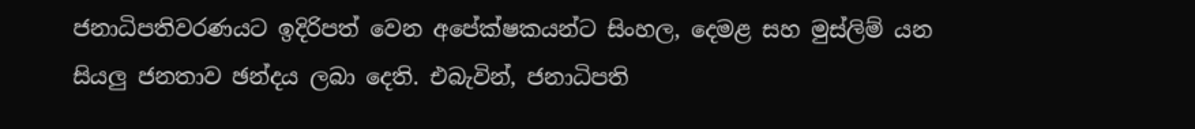ජනාධිපතිවරණයට ඉදිරිපත් වෙන අපේක්ෂකයන්ට සිංහල, දෙමළ සහ මුස්ලිම් යන සියලු ජනතාව ඡන්දය ලබා දෙති. එබැවින්, ජනාධිපති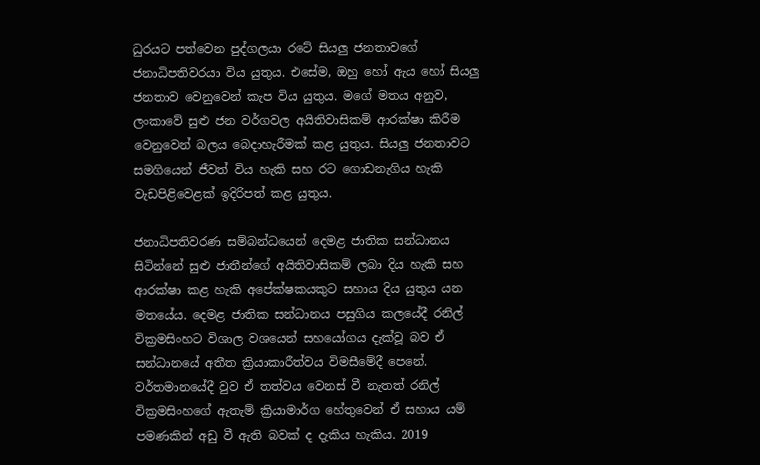ධුරයට පත්වෙන පුද්ගලයා රටේ සියලු ජනතාවගේ ජනාධිපතිවරයා විය යුතුය. එසේම, ඔහු හෝ ඇය හෝ සියලු ජනතාව වෙනුවෙන් කැප විය යුතුය. මගේ මතය අනුව, ලංකාවේ සුළු ජන වර්ගවල අයිතිවාසිකම් ආරක්ෂා කිරීම වෙනුවෙන් බලය බෙදාහැරීමක් කළ යුතුය. සියලු ජනතාවට සමගියෙන් ජීවත් විය හැකි සහ රට ගොඩනැගිය හැකි වැඩපිළිවෙළක් ඉදිරිපත් කළ යුතුය.

ජනාධිපතිවරණ සම්බන්ධයෙන් දෙමළ ජාතික සන්ධානය සිටින්නේ සුළු ජාතීන්ගේ අයිතිවාසිකම් ලබා දිය හැකි සහ ආරක්ෂා කළ හැකි අපේක්ෂකයකුට සහාය දිය යුතුය යන මතයේය. දෙමළ ජාතික සන්ධානය පසුගිය කලයේදී රනිල් වික්‍රමසිංහට විශාල වශයෙන් සහයෝගය දැක්වූ බව ඒ සන්ධානයේ අතීත ක්‍රියාකාරීත්වය විමසීමේදී පෙනේ. වර්තමානයේදී වුව ඒ තත්වය වෙනස් වී නැතත් රනිල් වික්‍රමසිංහගේ ඇතැම් ක්‍රියාමාර්ග හේතුවෙන් ඒ සහාය යම් පමණකින් අඩු වී ඇති බවක් ද දැකිය හැකිය. 2019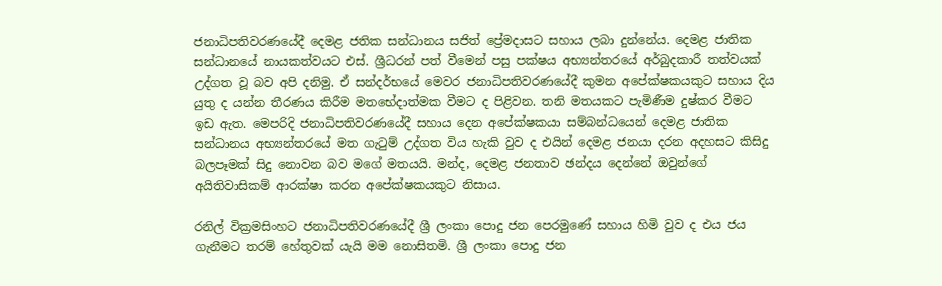ජනාධිපතිවරණයේදී දෙමළ ජතික සන්ධානය සජිත් ප්‍රේමදාසට සහාය ලබා දුන්නේය. දෙමළ ජාතික සන්ධානයේ නායකත්වයට එස්. ශ්‍රීධරන් පත් වීමෙන් පසු පක්ෂය අභ්‍යන්තරයේ අර්බුදකාරී තත්වයක් උද්ගත වූ බව අපි දනිමු. ඒ සන්දර්භයේ මෙවර ජනාධිපතිවරණයේදී කුමන අපේක්ෂකයකුට සහාය දිය යුතු ද යන්න තීරණය කිරීම මතභේදාත්මක වීමට ද පිළිවන. තනි මතයකට පැමිණීම දුෂ්කර වීමට ඉඩ ඇත. මෙපරිදි ජනාධිපතිවරණයේදී සහාය දෙන අපේක්ෂකයා සම්බන්ධයෙන් දෙමළ ජාතික සන්ධානය අභ්‍යන්තරයේ මත ගැටුම් උද්ගත විය හැකි වුව ද එයින් දෙමළ ජනයා දරන අදහසට කිසිදු බලපෑමක් සිදු නොවන බව මගේ මතයයි. මන්ද, දෙමළ ජනතාව ඡන්දය දෙන්නේ ඔවුන්ගේ අයිතිවාසිකම් ආරක්ෂා කරන අපේක්ෂකයකුට නිසාය.

රනිල් වික්‍රමසිංහට ජනාධිපතිවරණයේදී ශ්‍රී ලංකා පොදු ජන පෙරමුණේ සහාය හිමි වුව ද එය ජය ගැනීමට තරම් හේතුවක් යැයි මම නොසිතමි. ශ්‍රී ලංකා පොදු ජන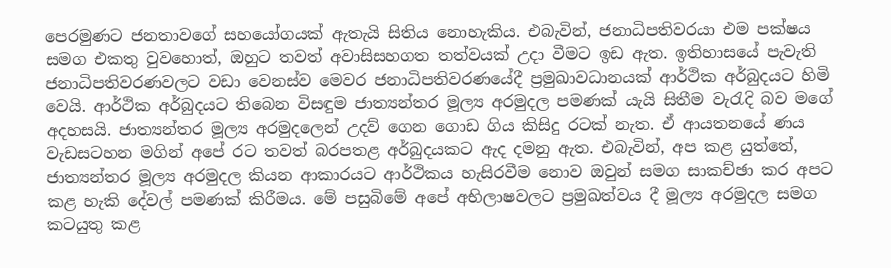පෙරමුණට ජනතාවගේ සහයෝගයක් ඇතැයි සිතිය නොහැකිය. එබැවින්, ජනාධිපතිවරයා එම පක්ෂය සමග එකතු වුවහොත්, ඔහුට තවත් අවාසිසහගත තත්වයක් උදා වීමට ඉඩ ඇත. ඉතිහාසයේ පැවැති ජනාධිපතිවරණවලට වඩා වෙනස්ව මෙවර ජනාධිපතිවරණයේදී ප්‍රමුඛාවධානයක් ආර්ථික අර්බුදයට හිමි වෙයි. ආර්ථික අර්බුදයට තිබෙන විසඳුම ජාත්‍යන්තර මූල්‍ය අරමුදල පමණක් යැයි සිතීම වැරැදි බව මගේ අදහසයි. ජාත්‍යන්තර මූල්‍ය අරමුදලෙන් උදව් ගෙන ගොඩ ගිය කිසිදු රටක් නැත. ඒ ආයතනයේ ණය වැඩසටහන මගින් අපේ රට තවත් බරපතළ අර්බුදයකට ඇද දමනු ඇත. එබැවින්, අප කළ යුත්තේ, ජාත්‍යන්තර මූල්‍ය අරමුදල කියන ආකාරයට ආර්ථිකය හැසිරවීම නොව ඔවුන් සමග සාකච්ඡා කර අපට කළ හැකි දේවල් පමණක් කිරීමය. මේ පසුබිමේ අපේ අභිලාෂවලට ප්‍රමුඛත්වය දී මූල්‍ය අරමුදල සමග කටයුතු කළ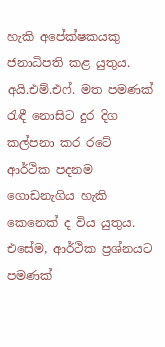හැකි අපේක්ෂකයකු ජනාධිපති කළ යුතුය. අයි.එම්.එෆ්. මත පමණක් රැඳී නොසිට දුර දිග කල්පනා කර රටේ ආර්ථික පදනම ගොඩනැගිය හැකි කෙනෙක් ද විය යුතුය. එසේම, ආර්ථික ප්‍රශ්නයට පමණක්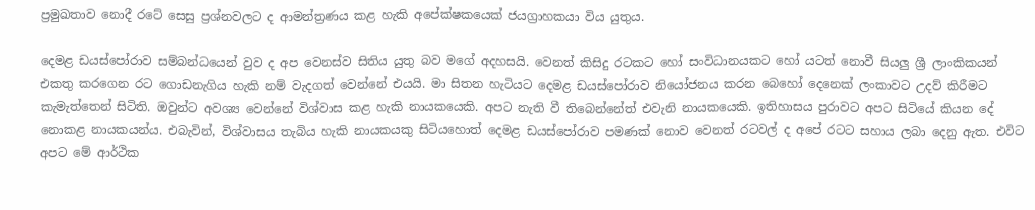ප්‍රමුඛතාව නොදී රටේ සෙසු ප්‍රශ්නවලට ද ආමන්ත්‍රණය කළ හැකි අපේක්ෂකයෙක් ජයග්‍රාහකයා විය යුතුය.

දෙමළ ඩයස්පෝරාව සම්බන්ධයෙන් වුව ද අප වෙනස්ව සිතිය යුතු බව මගේ අදහසයි. වෙනත් කිසිදු රටකට හෝ සංවිධානයකට හෝ යටත් නොවී සියලු ශ්‍රී ලාංකිකයන් එකතු කරගෙන රට ගොඩනැගිය හැකි නම් වැදගත් වෙන්නේ එයයි. මා සිතන හැටියට දෙමළ ඩයස්පෝරාව නියෝජනය කරන බෙහෝ දෙනෙක් ලංකාවට උදව් කිරීමට කැමැත්තෙන් සිටිති. ඔවුන්ට අවශ්‍ය වෙන්නේ විශ්වාස කළ හැකි නායකයෙකි. අපට නැති වී තිබෙන්නේත් එවැනි නායකයෙකි. ඉතිහාසය පුරාවට අපට සිටියේ කියන දේ නොකළ නායකයන්ය. එබැවින්, විශ්වාසය තැබිය හැකි නායකයකු සිටියහොත් දෙමළ ඩයස්පෝරාව පමණක් නොව වෙනත් රටවල් ද අපේ රටට සහාය ලබා දෙනු ඇත. එවිට අපට මේ ආර්ථික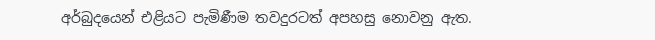අර්බුදයෙන් එළියට පැමිණීම තවදුරටත් අපහසු නොවනු ඇත.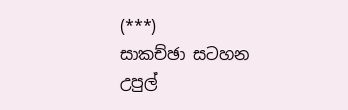(***)
සාකච්ඡා සටහන
උපුල්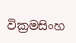වික්‍රමසිංහ